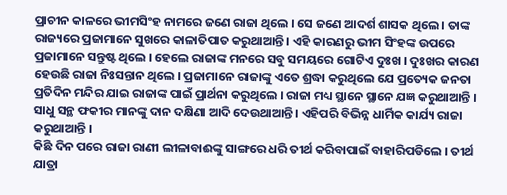ପ୍ରାଚୀନ କାଳରେ ଭୀମସିଂହ ନାମରେ ଜଣେ ରାଜା ଥିଲେ । ସେ ଜଣେ ଆଦର୍ଶ ଶାସକ ଥିଲେ । ତାଙ୍କ ରାଜ୍ୟରେ ପ୍ରଜାମାନେ ସୁଖରେ କାଳାତିପାତ କରୁଥାଆନ୍ତି । ଏହି କାରଣରୁ ଭୀମ ସିଂହଙ୍କ ଉପରେ ପ୍ରଜାମାନେ ସନ୍ତୁଷ୍ଟ ଥିଲେ । ହେଲେ ରାଜାଙ୍କ ମନରେ ସବୁ ସମୟରେ ଗୋଟିଏ ଦୁଃଖ । ଦୁଃଖର କାରଣ ହେଉଛି ରାଜା ନିଃସନ୍ତାନ ଥିଲେ । ପ୍ରଜାମାନେ ରାଜାଙ୍କୁ ଏତେ ଶ୍ରଦ୍ଧା କରୁଥିଲେ ଯେ ପ୍ରତ୍ୟେକ ଜନତା ପ୍ରତିଦିନ ମନ୍ଦିର ଯାଇ ରାଜାଙ୍କ ପାଇଁ ପ୍ରାର୍ଥନା କରୁଥିଲେ । ରାଜା ମଧ୍ୟ ସ୍ଥାନେ ସ୍ଥାନେ ଯଜ୍ଞ କରୁଥାଆନ୍ତି । ସାଧୁ ସନ୍ଥ ଫକୀର ମାନଙ୍କୁ ଦାନ ଦକ୍ଷିଣା ଆଦି ଦେଉଥାଆନ୍ତି । ଏହିପରି ବିଭିନ୍ନ ଧାର୍ମିକ କାର୍ଯ୍ୟ ରାଜା କରୁଥାଆନ୍ତି ।
କିଛି ଦିନ ପରେ ରାଜା ରାଣୀ ଲୀଳାବାଈଙ୍କୁ ସାଙ୍ଗରେ ଧରି ତୀର୍ଥ କରିବାପାଇଁ ବାହାରିପଡିଲେ । ତୀର୍ଥ ଯାତ୍ରା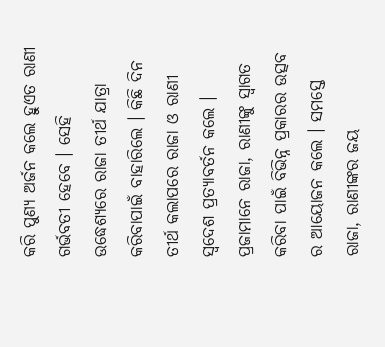କରି ପୁଣ୍ୟ ଅର୍ଜନ କଲେ ହୁଏତ ରାଣୀ ଗର୍ଭବତୀ ହେବେ । ସେହି ଉଦ୍ଧେଶ୍ୟରେ ରାଜା ତୀର୍ଥ ଯାତ୍ରା କରିବାପାଇଁ ବାହାରିଲେ । କିଛି ଦିନ ତୀର୍ଥ କଲାପରେ ରାଜା ଓ ରାଣୀ ସ୍ୱଦେଶ ପ୍ରତ୍ୟାବର୍ତନ କଲେ । ପ୍ରଜାମାନେ ରାଜା, ରାଣୀଙ୍କୁ ସ୍ୱାଗତ କରିବା ପାଇଁ ବିଭିନ୍ନ ପ୍ରକାରର ଉତ୍ସବ ର ଆୟୋଜନ କଲେ । ସମସ୍ତେ ରାଜା, ରାଣୀଙ୍କର ଜୟ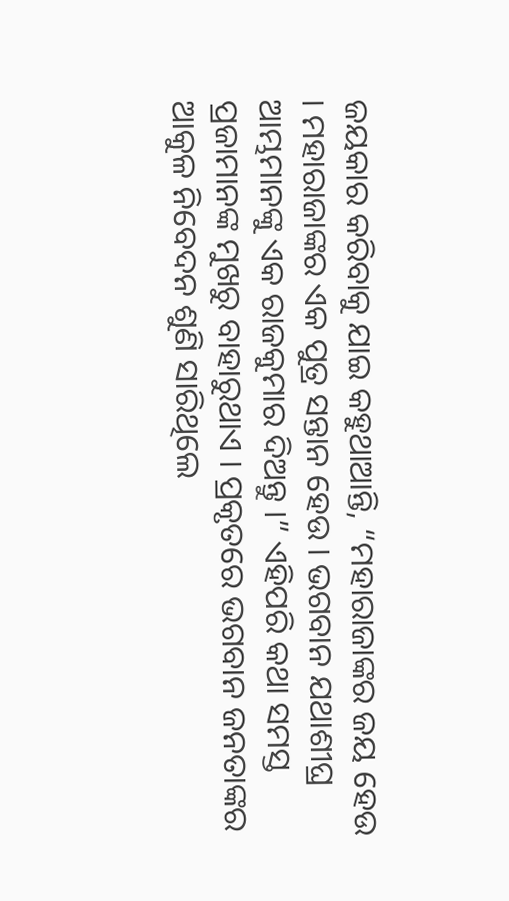ଜୟକାର କରିବାକୁ ଯାଇ କହୁଥାଆନ୍ତି, “ମହାରାଜାଙ୍କର ଜୟ ହେଉ । ମହାରାଜାଙ୍କର ଏକ ପୁତ୍ର ସନ୍ତାନ ହେଉ । ଭଗବାନ ଯଥାଶୀଘ୍ର ଆମ୍ଭମାନଙ୍କୁ ଏକ ରାଜକୁମାର ଦିଅନ୍ତୁ ।” ଏହିପରି କଥା ସମସ୍ତ ପ୍ରଜାମାନଙ୍କ ମୁଖରୁ ବାହାରୁଥାଏ । ପ୍ରକୃତରେ ଭଗବାନ ଜନତାଙ୍କର ଆକୁଳ ନିବେଦନ ଶୁଣି ସାରିଥିଲେ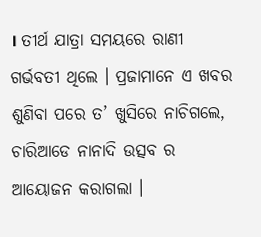। ତୀର୍ଥ ଯାତ୍ରା ସମୟରେ ରାଣୀ ଗର୍ଭବତୀ ଥିଲେ । ପ୍ରଜାମାନେ ଏ ଖବର ଶୁଣିବା ପରେ ତ’ ଖୁସିରେ ନାଚିଗଲେ, ଚାରିଆଡେ ନାନାଦି ଉତ୍ସବ ର ଆୟୋଜନ କରାଗଲା ।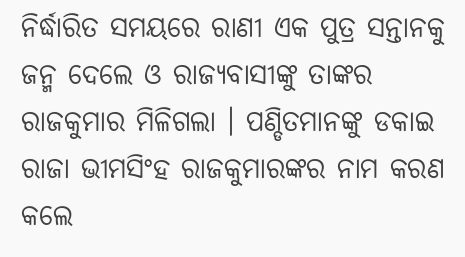ନିର୍ଦ୍ଧାରିତ ସମୟରେ ରାଣୀ ଏକ ପୁତ୍ର ସନ୍ତାନକୁ ଜନ୍ମ ଦେଲେ ଓ ରାଜ୍ୟବାସୀଙ୍କୁ ତାଙ୍କର ରାଜକୁମାର ମିଳିଗଲା । ପଣ୍ଡିତମାନଙ୍କୁ ଡକାଇ ରାଜା ଭୀମସିଂହ ରାଜକୁମାରଙ୍କର ନାମ କରଣ କଲେ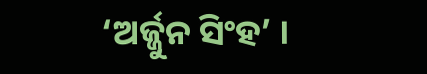‘ଅର୍ଜ୍ଜୁନ ସିଂହ’ ।